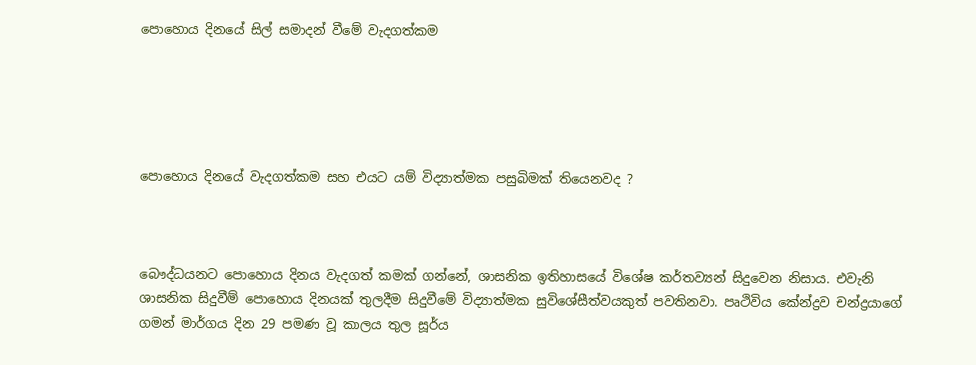පොහොය දිනයේ සිල් සමාදන් වීමේ වැදගත්කම





පොහොය දිනයේ වැදගත්කම සහ එයට යම් විද්‍යාත්මක පසුබිමක් තියෙනවද ?



බෞද්ධයනට පොහොය දිනය වැදගත් කමක් ගන්නේ, ශාසනික ඉතිහාසයේ විශේෂ කර්තව්‍යන් සිදුවෙන නිසාය. එවැනි ශාසනික සිදුවීම් පොහොය දිනයක් තුලදීම සිදුවීමේ විද්‍යාත්මක සුවිශේසීත්වයකුත් පවතිනවා. පෘථිවිය කේන්ද්‍රව චන්ද්‍රයාගේ ගමන් මාර්ගය දින 29 පමණ වූ කාලය තුල සූර්ය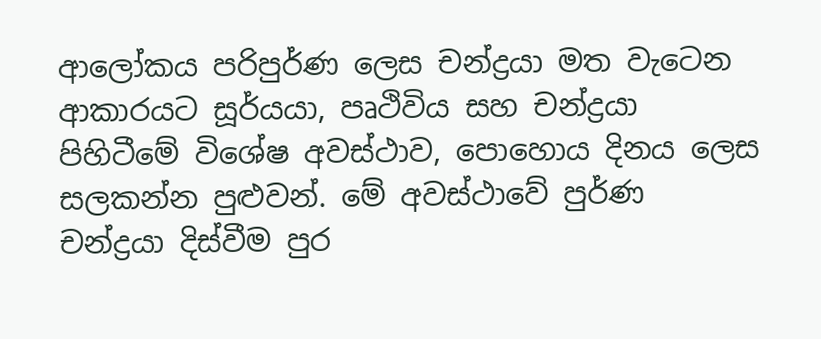ආලෝකය පරිපුර්ණ ලෙස චන්ද්‍රයා මත වැටෙන ආකාරයට සූර්යයා, පෘථිවිය සහ චන්ද්‍රයා පිහිටීමේ විශේෂ අවස්ථාව, පොහොය දිනය ලෙස සලකන්න පුළුවන්. මේ අවස්ථාවේ පුර්ණ චන්ද්‍රයා දිස්වීම පුර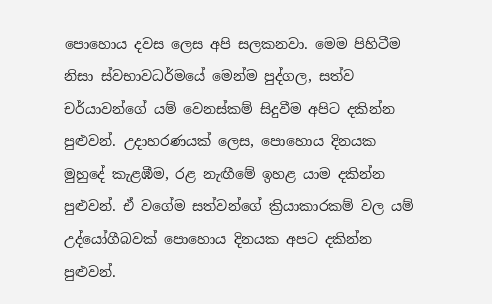පොහොය දවස ලෙස අපි සලකනවා. මෙම පිහිටීම නිසා ස්වභාවධර්මයේ මෙන්ම පුද්ගල, සත්ව චර්යාවන්ගේ යම් වෙනස්කම් සිදුවීම අපිට දකින්න පුළුවන්. උදාහරණයක් ලෙස, පොහොය දිනයක මුහුදේ කැළඹීම, රළ නැඟීමේ ඉහළ යාම දකින්න පුළුවන්. ඒ වගේම සත්වන්ගේ ක්‍රියාකාරකම් වල යම් උද්යෝගීබවක් පොහොය දිනයක අපට දකින්න පුළුවන්.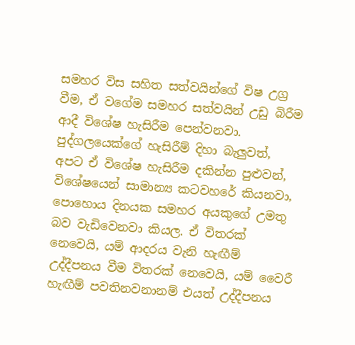සමහර විස සහිත සත්වයින්ගේ විෂ උග්‍ර වීම, ඒ වගේම සමහර සත්වයින් උඩු බිරීම ආදී විශේෂ හැසිරීම පෙන්වනවා. පුද්ගලයෙක්ගේ හැසිරීම් දිහා බැලුවත්, අපට ඒ විශේෂ හැසිරීම දකින්න පුළුවන්, විශේෂයෙන් සාමාන්‍ය කටවහරේ කියනවා, පොහොය දිනයක සමහර අයකුගේ උමතු බව වැඩිවෙනවා කියල. ඒ විතරක් නෙවෙයි, යම් ආදරය වැනි හැඟීම් උද්දීපනය වීම විතරක් නෙවෙයි, යම් වෛරී හැඟීම් පවතිනවනානම් එයත් උද්දීපනය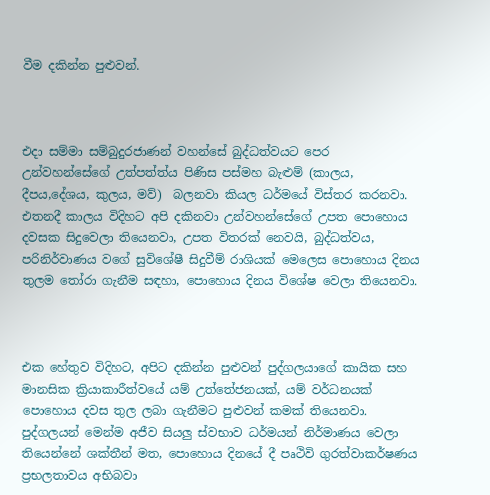වීම දකින්න පුළුවන්.



එදා සම්මා සම්බුදුරජාණන් වහන්සේ බුද්ධත්වයට පෙර උන්වහන්සේගේ උත්පත්ත්ය පිණිස පස්මහ බැළුම් (කාලය, දීපය,දේශය, කුලය, මව්)  බලනවා කියල ධර්මයේ විස්තර කරනවා. එතනදී කාලය විදිහට අපි දකිනවා උන්වහන්සේගේ උපත පොහොය දවසක සිදුවෙලා තියෙනවා, උපත විතරක් නෙවයි, බුද්ධත්වය, පරිනිර්වාණය වගේ සුවිශේෂී සිදුවීම් රාශියක් මෙලෙස පොහොය දිනය තුලම තෝරා ගැනීම සඳහා, පොහොය දිනය විශේෂ වෙලා තියෙනවා.



එක හේතුව විදිහට, අපිට දකින්න පුළුවන් පුද්ගලයාගේ කායික සහ මානසික ක්‍රියාකාරීත්වයේ යම් උත්තේජනයක්, යම් වර්ධනයක් පොහොය දවස තුල ලබා ගැනීමට පුළුවන් කමක් තියෙනවා. පුද්ගලයන් මෙන්ම අජීව සියලු ස්වභාව ධර්මයන් නිර්මාණය වෙලා තියෙන්නේ ශක්තීන් මත, පොහොය දිනයේ දී පෘථිවි ගුරත්වාකර්ෂණය ප්‍රභලතාවය අභිබවා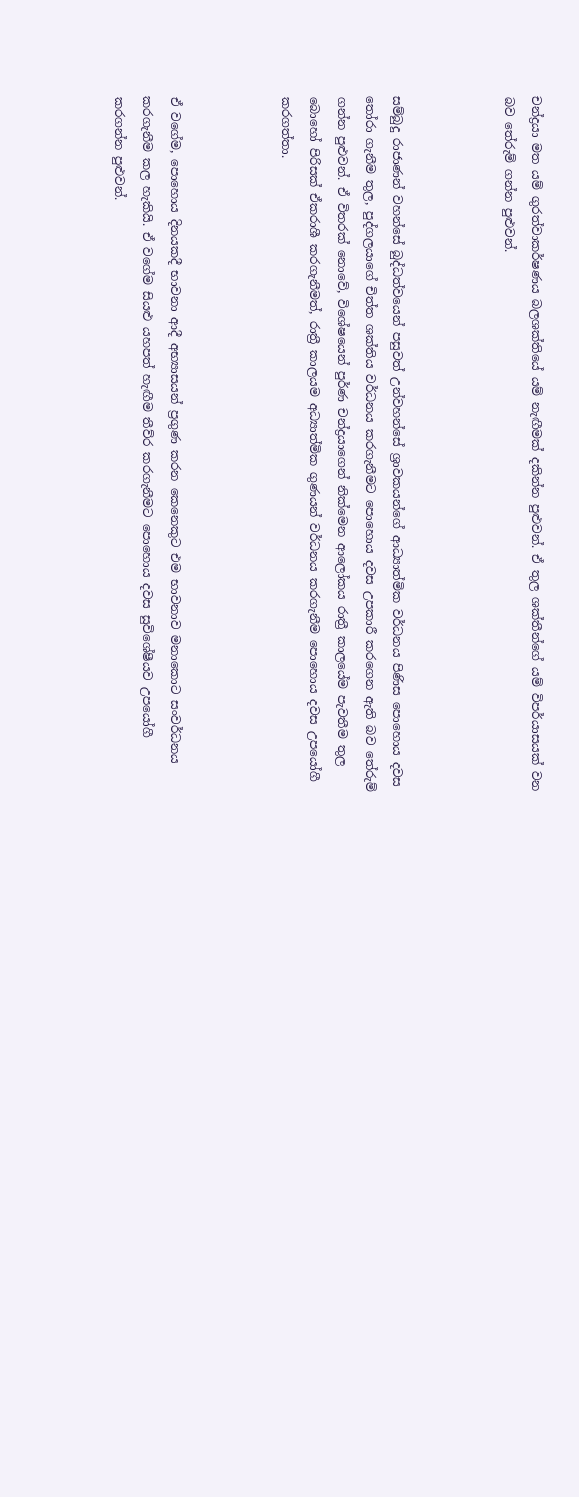චන්ද්‍රයා මත යම් ගුරත්වාකර්ෂණය බලශක්තියේ යම් නැඟීමක් දකින්න පුළුවන්. ඒ තුල ශක්තීන්ගේ යම් විපර්යාසයක් වන බව තේරුම් ගන්න පුළුවන්.



සම්බුදු රාජාණන් වහන්සේ බුද්ධත්වයෙන් පසුවත් උන්වහන්සේ ශ්‍රාවකයන්ගේ ආධ්‍යාත්මික වර්ධනය පිණිස පොහොය දවස තෝරා ගැනීම තුල, පුද්ගලයාගේ චිත්ත ශක්තිය වර්ධනය කරගැනීමට පොහොය දවස උපකාරී කරගෙන ඇති බව තේරුම් ගන්න පුළුවන්. ඒ විතරක් නොවේ, විශේෂයෙන් පුර්ණ චන්ද්‍රයාගෙන් නික්මෙන ආලෝකය රාත්‍රී කාලයේම පැවතීම තුල බොහෝ පිරිසක් ඒකරාශී කරගැනීමත්, රාත්‍රී කාලයම අධ්‍යාත්මික ගුණයන් වර්ධනය කරගැනීම පොහොය දවස උපයෝගී කරගත්තා.



ඒ වගේම, පොහොය දිනයකදී භාවනා ආදී අභ්‍යාසයන් ප්‍රගුණ කරන කෙනෙකුට එම භාවනාව මනාකොට සංවර්ධනය කරගැනීම කල හැකියි. ඒ වගේම සියළු යහපත් හැඟීම තීව්ර කරගැනීමට පොහොය දවස සුවිශේෂීයව උපයෝගී කරගන්න පුළුවන්.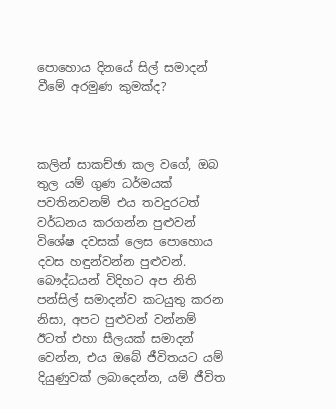පොහොය දිනයේ සිල් සමාදන් වීමේ අරමුණ කුමක්ද?



කලින් සාකච්ඡා කල වගේ, ඔබ තුල යම් ගුණ ධර්මයක් පවතිනවනම් එය තවදුරටත් වර්ධනය කරගන්න පුළුවන් විශේෂ දවසක් ලෙස පොහොය දවස හඳුන්වන්න පුළුවන්. බෞද්ධයන් විදිහට අප නිති පන්සිල් සමාදන්ව කටයුතු කරන නිසා, අපට පුළුවන් වන්නම් ඊටත් එහා සීලයක් සමාදන් වෙන්න, එය ඔබේ ජීවිතයට යම් දියුණුවක් ලබාදෙන්න, යම් ජීවිත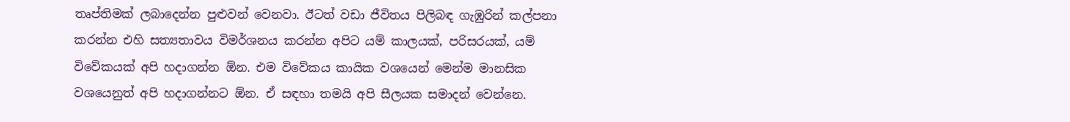තෘප්තිමක් ලබාදෙන්න පුළුවන් වෙනවා. ඊටත් වඩා ජීවිතය පිලිබඳ ගැඹුරින් කල්පනා කරන්න එහි සත්‍යතාවය විමර්ශනය කරන්න අපිට යම් කාලයක්, පරිසරයක්, යම් විවේකයක් අපි හදාගන්න ඕන. එම විවේකය කායික වශයෙන් මෙන්ම මානසික වශයෙනුත් අපි හදාගන්නට ඕන. ඒ සඳහා තමයි අපි සීලයක සමාදන් වෙන්නෙ.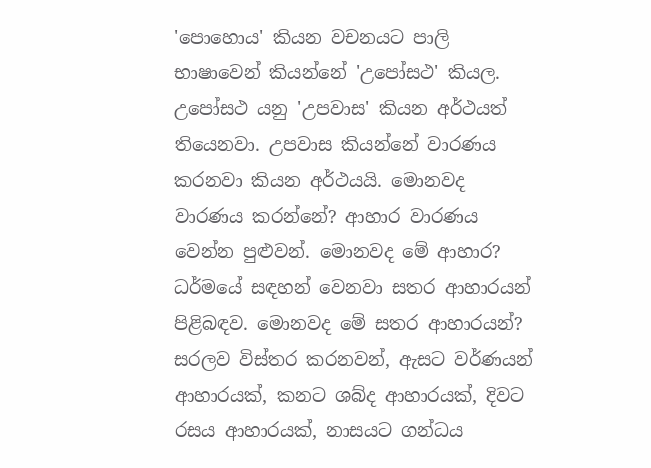'පොහොය' කියන වචනයට පාලි භාෂාවෙන් කියන්නේ 'උපෝසථ' කියල. උපෝසථ යනු 'උපවාස' කියන අර්ථයත් තියෙනවා. උපවාස කියන්නේ වාරණය කරනවා කියන අර්ථයයි. මොනවද වාරණය කරන්නේ? ආහාර වාරණය වෙන්න පුළුවන්. මොනවද මේ ආහාර? ධර්මයේ සඳහන් වෙනවා සතර ආහාරයන් පිළිබඳව. මොනවද මේ සතර ආහාරයන්? සරලව විස්තර කරනවන්, ඇසට වර්ණයන් ආහාරයක්, කනට ශබ්ද ආහාරයක්, දිවට රසය ආහාරයක්, නාසයට ගන්ධය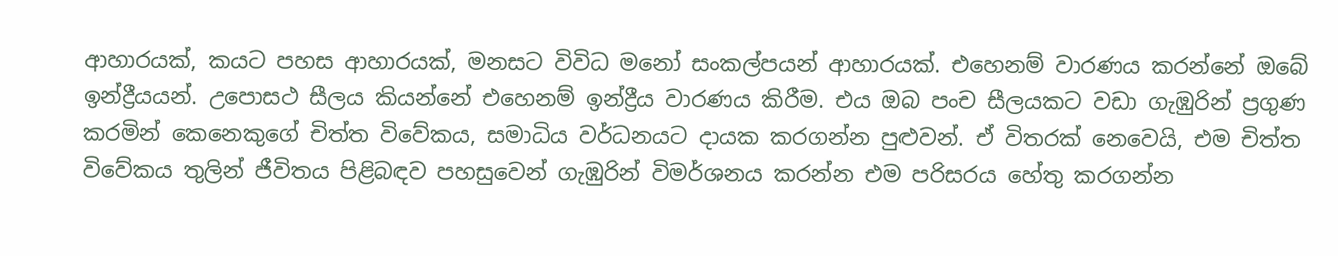ආහාරයක්, කයට පහස ආහාරයක්, මනසට විවිධ මනෝ සංකල්පයන් ආහාරයක්. එහෙනම් වාරණය කරන්නේ ඔබේ ඉන්ද්‍රීයයන්. උපොසථ සීලය කියන්නේ එහෙනම් ඉන්ද්‍රීය වාරණය කිරීම. එය ඔබ පංච සීලයකට වඩා ගැඹුරින් ප්‍රගුණ කරමින් කෙනෙකුගේ චිත්ත විවේකය, සමාධිය වර්ධනයට දායක කරගන්න පුළුවන්. ඒ විතරක් නෙවෙයි, එම චිත්ත විවේකය තුලින් ජීවිතය පිළිබඳව පහසුවෙන් ගැඹුරින් විමර්ශනය කරන්න එම පරිසරය හේතු කරගන්න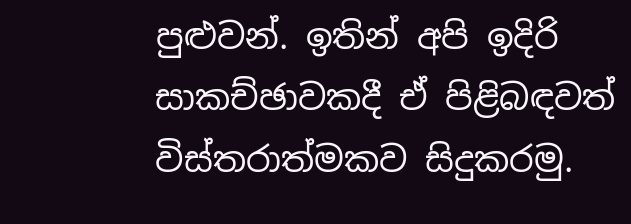පුළුවන්. ඉතින් අපි ඉදිරි සාකච්ඡාවකදී ඒ පිළිබඳවත් විස්තරාත්මකව සිදුකරමු.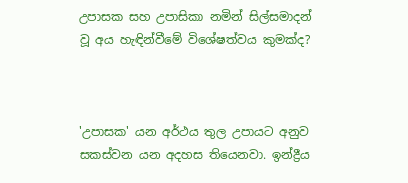උපාසක සහ උපාසිකා නමින් සිල්සමාදන් වූ අය හැඳින්වීමේ විශේෂත්වය කුමක්ද?



'උපාසක' යන අර්ථය තුල උපායට අනුව සකස්වන යන අදහස තියෙනවා. ඉන්ද්‍රීය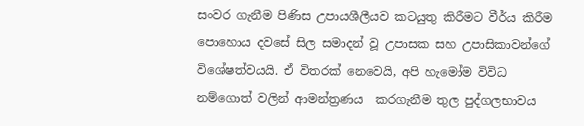සංවර ගැනීම පිණිස උපායශීලීයව කටයුතු කිරීමට වීර්ය කිරීම  පොහොය දවසේ සිල සමාදන් වූ උපාසක සහ උපාසිකාවන්ගේ විශේෂත්වයයි. ඒ විතරක් නෙවෙයි, අපි හැමෝම විවිධ නම්ගොත් වලින් ආමන්ත්‍රණය  කරගැනීම තුල පුද්ගලභාවය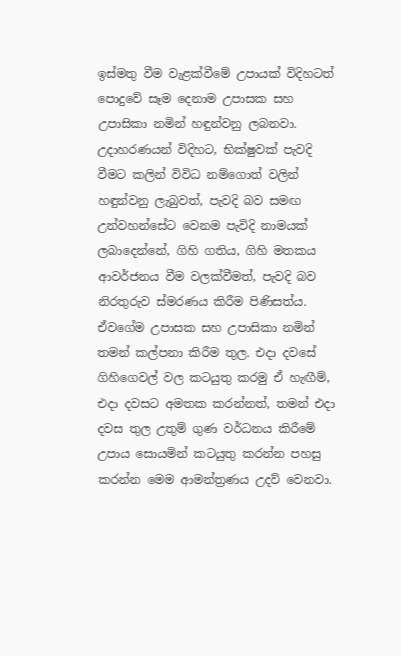ඉස්මතු වීම වැළක්වීමේ උපායක් විදිහටත් පොදුවේ සෑම දෙනාම උපාසක සහ උපාසිකා නමින් හඳුන්වනු ලබනවා. උදාහරණයන් විදිහට, භික්ෂුවක් පැවදි වීමට කලින් විවිධ නම්ගොත් වලින් හඳුන්වනු ලැබුවත්, පැවදි බව සමඟ උන්වහන්සේට වෙනම පැවිදි නාමයක් ලබාදෙන්නේ, ගිහි ගතිය, ගිහි මතකය ආවර්ජනය වීම වලක්වීමත්, පැවදි බව නිරතුරුව ස්මරණය කිරීම පිණිසත්ය. ඒවගේම උපාසක සහ උපාසිකා නමින් තමන් කල්පනා කිරීම තුල. එදා දවසේ ගිහිගෙවල් වල කටයුතු කරමු ඒ හැඟීම්, එදා දවසට අමතක කරන්නත්, තමන් එදා දවස තුල උතුම් ගුණ වර්ධනය කිරීමේ උපාය සොයමින් කටයුතු කරන්න පහසු කරන්න මෙම ආමන්ත්‍රණය උදව් වෙනවා.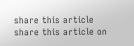share this article share this article on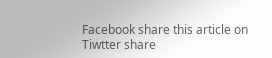Facebook share this article on Tiwtter share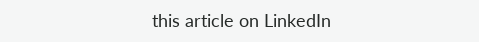this article on LinkedIn